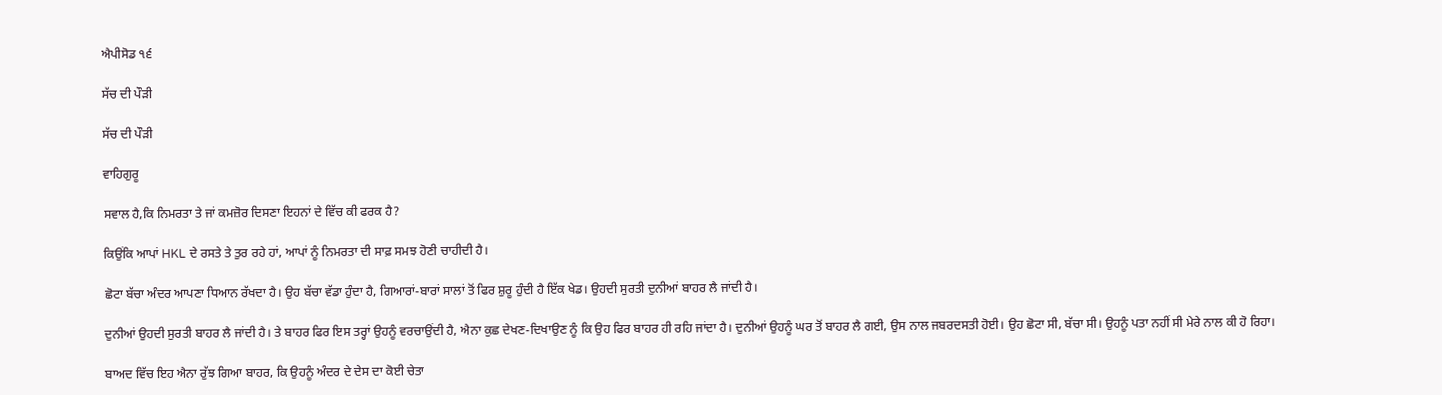ਐਪੀਸੋਡ ੧੬

ਸੱਚ ਦੀ ਪੌੜੀ

ਸੱਚ ਦੀ ਪੌੜੀ

ਵਾਹਿਗੁਰੂ

ਸਵਾਲ ਹੈ,ਕਿ ਨਿਮਰਤਾ ਤੇ ਜਾਂ ਕਮਜ਼ੋਰ ਦਿਸਣਾ ਇਹਨਾਂ ਦੇ ਵਿੱਚ ਕੀ ਫਰਕ ਹੈ?

ਕਿਉਂਕਿ ਆਪਾਂ HKL ਦੇ ਰਸਤੇ ਤੇ ਤੁਰ ਰਹੇ ਹਾਂ, ਆਪਾਂ ਨੂੰ ਨਿਮਰਤਾ ਦੀ ਸਾਫ਼ ਸਮਝ ਹੋਣੀ ਚਾਹੀਦੀ ਹੈ।

ਛੋਟਾ ਬੱਚਾ ਅੰਦਰ ਆਪਣਾ ਧਿਆਨ ਰੱਖਦਾ ਹੈ। ਉਹ ਬੱਚਾ ਵੱਡਾ ਹੁੰਦਾ ਹੈ, ਗਿਆਰਾਂ-ਬਾਰਾਂ ਸਾਲਾਂ ਤੋਂ ਫਿਰ ਸ਼ੁਰੂ ਹੁੰਦੀ ਹੈ ਇੱਕ ਖੇਡ। ਉਹਦੀ ਸੁਰਤੀ ਦੁਨੀਆਂ ਬਾਹਰ ਲੈ ਜਾਂਦੀ ਹੈ।

ਦੁਨੀਆਂ ਉਹਦੀ ਸੁਰਤੀ ਬਾਹਰ ਲੈ ਜਾਂਦੀ ਹੈ। ਤੇ ਬਾਹਰ ਫਿਰ ਇਸ ਤਰ੍ਹਾਂ ਉਹਨੂੰ ਵਰਚਾਉਂਦੀ ਹੈ, ਐਨਾ ਕੁਛ ਦੇਖਣ-ਦਿਖਾਉਣ ਨੂੰ ਕਿ ਉਹ ਫਿਰ ਬਾਹਰ ਹੀ ਰਹਿ ਜਾਂਦਾ ਹੈ। ਦੁਨੀਆਂ ਉਹਨੂੰ ਘਰ ਤੋਂ ਬਾਹਰ ਲੈ ਗਈ, ਉਸ ਨਾਲ ਜਬਰਦਸਤੀ ਹੋਈ। ਉਹ ਛੋਟਾ ਸੀ, ਬੱਚਾ ਸੀ। ਉਹਨੂੰ ਪਤਾ ਨਹੀਂ ਸੀ ਮੇਰੇ ਨਾਲ ਕੀ ਹੋ ਰਿਹਾ।

ਬਾਅਦ ਵਿੱਚ ਇਹ ਐਨਾ ਰੁੱਝ ਗਿਆ ਬਾਹਰ, ਕਿ ਉਹਨੂੰ ਅੰਦਰ ਦੇ ਦੇਸ ਦਾ ਕੋਈ ਚੇਤਾ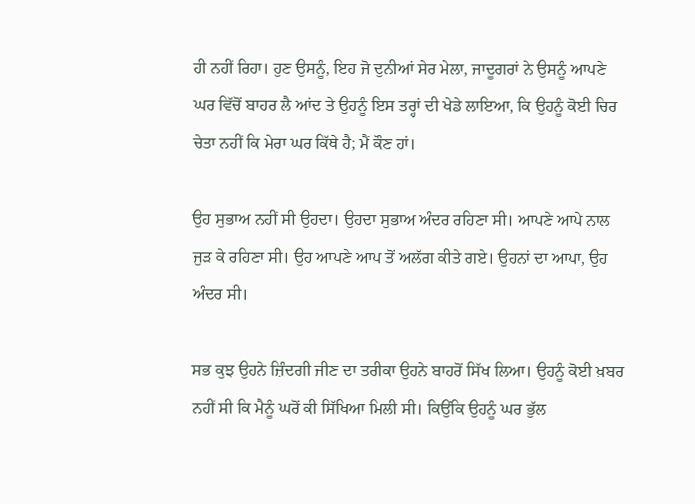ਹੀ ਨਹੀਂ ਰਿਹਾ। ਹੁਣ ਉਸਨੂੰ, ਇਹ ਜੋ ਦੁਨੀਆਂ ਸੇਰ ਮੇਲਾ, ਜਾਦੂਗਰਾਂ ਨੇ ਉਸਨੂੰ ਆਪਣੇ ਘਰ ਵਿੱਚੋਂ ਬਾਹਰ ਲੈ ਆਂਦ ਤੇ ਉਹਨੂੰ ਇਸ ਤਰ੍ਹਾਂ ਦੀ ਖੇਡੇ ਲਾਇਆ, ਕਿ ਉਹਨੂੰ ਕੋਈ ਚਿਰ ਚੇਤਾ ਨਹੀਂ ਕਿ ਮੇਰਾ ਘਰ ਕਿੱਥੇ ਹੈ; ਮੈਂ ਕੌਣ ਹਾਂ।

ਉਹ ਸੁਭਾਅ ਨਹੀਂ ਸੀ ਉਹਦਾ। ਉਹਦਾ ਸੁਭਾਅ ਅੰਦਰ ਰਹਿਣਾ ਸੀ। ਆਪਣੇ ਆਪੇ ਨਾਲ ਜੁੜ ਕੇ ਰਹਿਣਾ ਸੀ। ਉਹ ਆਪਣੇ ਆਪ ਤੋਂ ਅਲੱਗ ਕੀਤੇ ਗਏ। ਉਹਨਾਂ ਦਾ ਆਪਾ, ਉਹ ਅੰਦਰ ਸੀ।

ਸਭ ਕੁਝ ਉਹਨੇ ਜ਼ਿੰਦਗੀ ਜੀਣ ਦਾ ਤਰੀਕਾ ਉਹਨੇ ਬਾਹਰੋਂ ਸਿੱਖ ਲਿਆ। ਉਹਨੂੰ ਕੋਈ ਖ਼ਬਰ ਨਹੀਂ ਸੀ ਕਿ ਮੈਨੂੰ ਘਰੋਂ ਕੀ ਸਿੱਖਿਆ ਮਿਲੀ ਸੀ। ਕਿਉਂਕਿ ਉਹਨੂੰ ਘਰ ਭੁੱਲ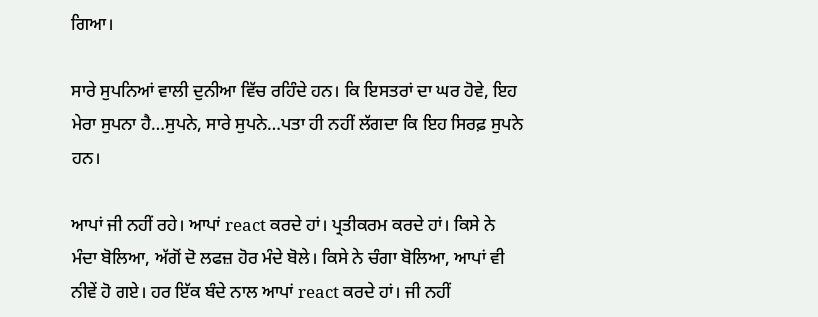ਗਿਆ।

ਸਾਰੇ ਸੁਪਨਿਆਂ ਵਾਲੀ ਦੁਨੀਆ ਵਿੱਚ ਰਹਿੰਦੇ ਹਨ। ਕਿ ਇਸਤਰਾਂ ਦਾ ਘਰ ਹੋਵੇ, ਇਹ ਮੇਰਾ ਸੁਪਨਾ ਹੈ…ਸੁਪਨੇ, ਸਾਰੇ ਸੁਪਨੇ…ਪਤਾ ਹੀ ਨਹੀਂ ਲੱਗਦਾ ਕਿ ਇਹ ਸਿਰਫ਼ ਸੁਪਨੇ ਹਨ।

ਆਪਾਂ ਜੀ ਨਹੀਂ ਰਹੇ। ਆਪਾਂ react ਕਰਦੇ ਹਾਂ। ਪ੍ਰਤੀਕਰਮ ਕਰਦੇ ਹਾਂ। ਕਿਸੇ ਨੇ ਮੰਦਾ ਬੋਲਿਆ, ਅੱਗੋਂ ਦੋ ਲਫਜ਼ ਹੋਰ ਮੰਦੇ ਬੋਲੇ। ਕਿਸੇ ਨੇ ਚੰਗਾ ਬੋਲਿਆ, ਆਪਾਂ ਵੀ ਨੀਵੇਂ ਹੋ ਗਏ। ਹਰ ਇੱਕ ਬੰਦੇ ਨਾਲ ਆਪਾਂ react ਕਰਦੇ ਹਾਂ। ਜੀ ਨਹੀਂ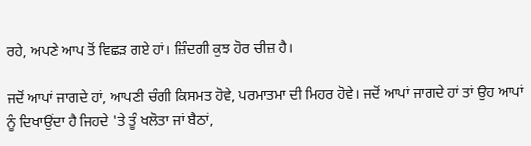ਰਹੇ, ਅਪਣੇ ਆਪ ਤੋਂ ਵਿਛੜ ਗਏ ਹਾਂ। ਜ਼ਿੰਦਗੀ ਕੁਝ ਹੋਰ ਚੀਜ਼ ਹੈ।

ਜਦੋਂ ਆਪਾਂ ਜਾਗਦੇ ਹਾਂ, ਆਪਣੀ ਚੰਗੀ ਕਿਸਮਤ ਹੋਵੇ, ਪਰਮਾਤਮਾ ਦੀ ਮਿਹਰ ਹੋਵੇ। ਜਦੋਂ ਆਪਾਂ ਜਾਗਦੇ ਹਾਂ ਤਾਂ ਉਹ ਆਪਾਂ ਨੂੰ ਦਿਖਾਉਂਦਾ ਹੈ ਜਿਹਦੇ 'ਤੇ ਤੂੰ ਖਲੋਤਾ ਜਾਂ ਬੈਠਾਂ,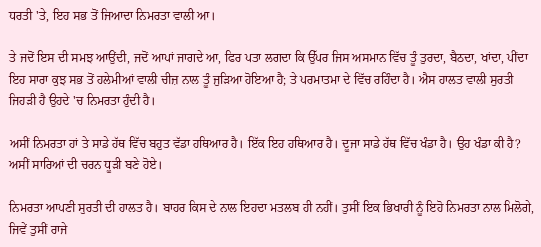ਧਰਤੀ 'ਤੇ, ਇਹ ਸਭ ਤੋਂ ਜਿਆਦਾ ਨਿਮਰਤਾ ਵਾਲੀ ਆ।

ਤੇ ਜਦੋਂ ਇਸ ਦੀ ਸਮਝ ਆਉਂਦੀ, ਜਦੋਂ ਆਪਾਂ ਜਾਗਦੇ ਆ, ਫਿਰ ਪਤਾ ਲਗਦਾ ਕਿ ਉੱਪਰ ਜਿਸ ਅਸਮਾਨ ਵਿੱਚ ਤੂੰ ਤੁਰਦਾ, ਬੈਠਦਾ, ਖਾਂਦਾ, ਪੀਂਦਾ ਇਹ ਸਾਰਾ ਕੁਝ ਸਭ ਤੋਂ ਹਲੇਮੀਆਂ ਵਾਲੀ ਚੀਜ਼ ਨਾਲ ਤੂੰ ਜੁੜਿਆ ਹੋਇਆ ਹੈ; ਤੇ ਪਰਮਾਤਮਾ ਦੇ ਵਿੱਚ ਰਹਿੰਦਾ ਹੈ। ਐਸ ਹਾਲਤ ਵਾਲੀ ਸੁਰਤੀ ਜਿਹੜੀ ਹੈ ਉਹਦੇ 'ਚ ਨਿਮਰਤਾ ਹੁੰਦੀ ਹੈ।

ਅਸੀਂ ਨਿਮਰਤਾ ਹਾਂ ਤੇ ਸਾਡੇ ਹੱਥ ਵਿੱਚ ਬਹੁਤ ਵੱਡਾ ਹਥਿਆਰ ਹੈ। ਇੱਕ ਇਹ ਹਥਿਆਰ ਹੈ। ਦੂਜਾ ਸਾਡੇ ਹੱਥ ਵਿੱਚ ਖੰਡਾ ਹੈ। ਉਹ ਖੰਡਾ ਕੀ ਹੈ? ਅਸੀਂ ਸਾਰਿਆਂ ਦੀ ਚਰਨ ਧੂੜੀ ਬਣੇ ਹੋਏ।

ਨਿਮਰਤਾ ਆਪਣੀ ਸੁਰਤੀ ਦੀ ਹਾਲਤ ਹੈ। ਬਾਹਰ ਕਿਸ ਦੇ ਨਾਲ ਇਹਦਾ ਮਤਲਬ ਹੀ ਨਹੀਂ। ਤੁਸੀਂ ਇਕ ਭਿਖਾਰੀ ਨੂੰ ਇਹੋ ਨਿਮਰਤਾ ਨਾਲ ਮਿਲੋਗੇ, ਜਿਵੇਂ ਤੁਸੀਂ ਰਾਜੇ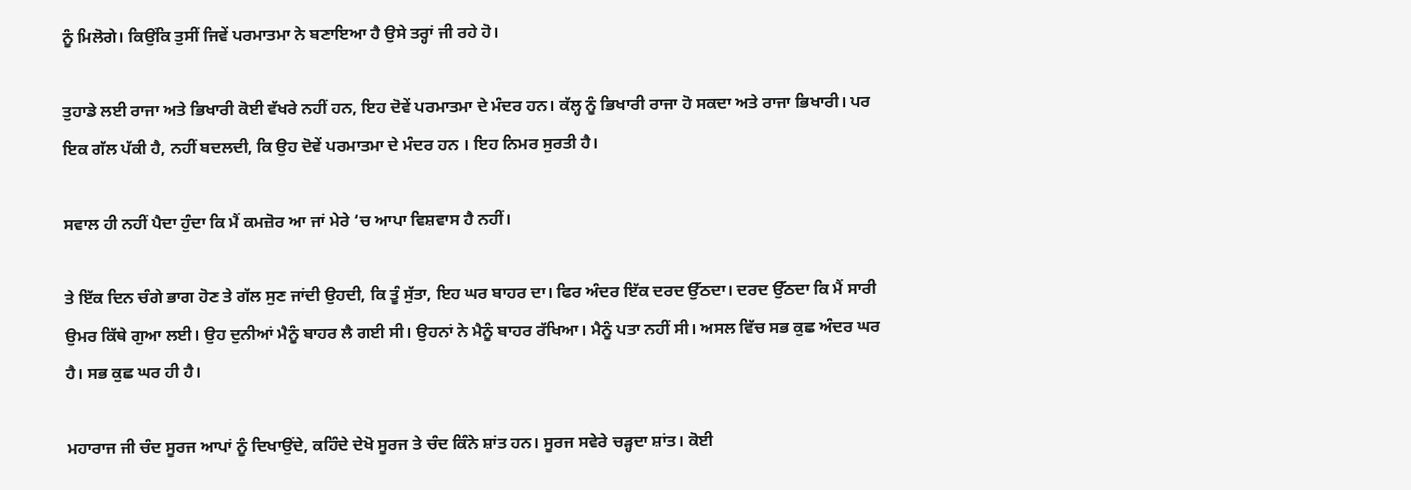ਨੂੰ ਮਿਲੋਗੇ। ਕਿਉਂਕਿ ਤੁਸੀਂ ਜਿਵੇਂ ਪਰਮਾਤਮਾ ਨੇ ਬਣਾਇਆ ਹੈ ਉਸੇ ਤਰ੍ਹਾਂ ਜੀ ਰਹੇ ਹੋ।

ਤੁਹਾਡੇ ਲਈ ਰਾਜਾ ਅਤੇ ਭਿਖਾਰੀ ਕੋਈ ਵੱਖਰੇ ਨਹੀਂ ਹਨ, ਇਹ ਦੋਵੇਂ ਪਰਮਾਤਮਾ ਦੇ ਮੰਦਰ ਹਨ। ਕੱਲ੍ਹ ਨੂੰ ਭਿਖਾਰੀ ਰਾਜਾ ਹੋ ਸਕਦਾ ਅਤੇ ਰਾਜਾ ਭਿਖਾਰੀ। ਪਰ ਇਕ ਗੱਲ ਪੱਕੀ ਹੈ, ਨਹੀਂ ਬਦਲਦੀ, ਕਿ ਉਹ ਦੋਵੇਂ ਪਰਮਾਤਮਾ ਦੇ ਮੰਦਰ ਹਨ । ਇਹ ਨਿਮਰ ਸੁਰਤੀ ਹੈ।

ਸਵਾਲ ਹੀ ਨਹੀਂ ਪੈਦਾ ਹੁੰਦਾ ਕਿ ਮੈਂ ਕਮਜ਼ੋਰ ਆ ਜਾਂ ਮੇਰੇ ‘ਚ ਆਪਾ ਵਿਸ਼ਵਾਸ ਹੈ ਨਹੀਂ।

ਤੇ ਇੱਕ ਦਿਨ ਚੰਗੇ ਭਾਗ ਹੋਣ ਤੇ ਗੱਲ ਸੁਣ ਜਾਂਦੀ ਉਹਦੀ, ਕਿ ਤੂੰ ਸੁੱਤਾ, ਇਹ ਘਰ ਬਾਹਰ ਦਾ। ਫਿਰ ਅੰਦਰ ਇੱਕ ਦਰਦ ਉੱਠਦਾ। ਦਰਦ ਉੱਠਦਾ ਕਿ ਮੈਂ ਸਾਰੀ ਉਮਰ ਕਿੱਥੇ ਗੁਆ ਲਈ। ਉਹ ਦੁਨੀਆਂ ਮੈਨੂੰ ਬਾਹਰ ਲੈ ਗਈ ਸੀ। ਉਹਨਾਂ ਨੇ ਮੈਨੂੰ ਬਾਹਰ ਰੱਖਿਆ। ਮੈਨੂੰ ਪਤਾ ਨਹੀਂ ਸੀ। ਅਸਲ ਵਿੱਚ ਸਭ ਕੁਛ ਅੰਦਰ ਘਰ ਹੈ। ਸਭ ਕੁਛ ਘਰ ਹੀ ਹੈ।

ਮਹਾਰਾਜ ਜੀ ਚੰਦ ਸੂਰਜ ਆਪਾਂ ਨੂੰ ਦਿਖਾਉਂਦੇ, ਕਹਿੰਦੇ ਦੇਖੋ ਸੂਰਜ ਤੇ ਚੰਦ ਕਿੰਨੇ ਸ਼ਾਂਤ ਹਨ। ਸੂਰਜ ਸਵੇਰੇ ਚੜ੍ਹਦਾ ਸ਼ਾਂਤ। ਕੋਈ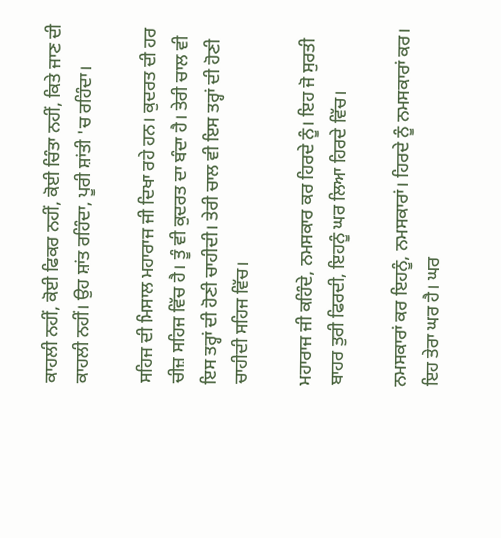ਕਾਹਲੀ ਨਹੀਂ, ਕੋਈ ਫਿਕਰ ਨਹੀਂ, ਕੋਈ ਚਿੰਤਾ ਨਹੀਂ, ਕਿਤੇ ਜਾਣ ਦੀ ਕਾਹਲੀ ਨਹੀਂ। ਉਹ ਸ਼ਾਂਤ ਰਹਿੰਦਾ, ਪੂਰੀ ਸ਼ਾਂਤੀ 'ਚ ਰਹਿੰਦਾ।

ਸਹਿਜ ਦੀ ਮਿਸਾਲ ਮਹਾਰਾਜ ਜੀ ਦਿਖਾ ਰਹੇ ਹਨ। ਕੁਦਰਤ ਦੀ ਹਰ ਚੀਜ਼ ਸਹਿਜ ਵਿੱਚ ਹੈ। ਤੂੰ ਵੀ ਕੁਦਰਤ ਦਾ ਬੰਦਾ ਹੈ। ਤੇਰੀ ਚਾਲ ਵੀ ਇਸ ਤਰ੍ਹਾਂ ਦੀ ਹੋਣੀ ਚਾਹੀਦੀ। ਤੇਰੀ ਚਾਲ ਵੀ ਇਸ ਤਰ੍ਹਾਂ ਦੀ ਹੋਣੀ ਚਾਹੀਦੀ ਸਹਿਜ ਵਿੱਚ।

ਮਹਾਰਾਜ ਜੀ ਕਹਿੰਦੇ, ਨਮਸਕਾਰ ਕਰ ਹਿਰਦੇ ਨੂੰ। ਇਹ ਜੋ ਸੁਰਤੀ ਬਾਹਰ ਤੁਰੀ ਫਿਰਦੀ, ਇਹਨੂੰ ਘਰ ਲਿਆ ਹਿਰਦੇ ਵਿੱਚ।

ਨਮਸਕਾਰਾਂ ਕਰ ਇਹਨੂੰ, ਨਮਸਕਾਰਾਂ। ਹਿਰਦੇ ਨੂੰ ਨਮਸਕਾਰਾਂ ਕਰ। ਇਹ ਤੇਰਾ ਘਰ ਹੈ। ਘਰ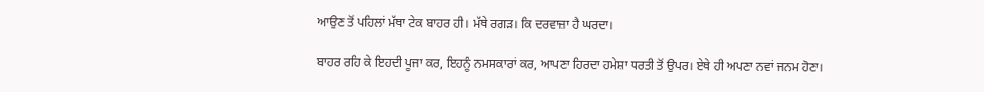ਆਉਣ ਤੋਂ ਪਹਿਲਾਂ ਮੱਥਾ ਟੇਕ ਬਾਹਰ ਹੀ। ਮੱਥੇ ਰਗੜ। ਕਿ ਦਰਵਾਜ਼ਾ ਹੈ ਘਰਦਾ।

ਬਾਹਰ ਰਹਿ ਕੇ ਇਹਦੀ ਪੂਜਾ ਕਰ, ਇਹਨੂੰ ਨਮਸਕਾਰਾਂ ਕਰ, ਆਪਣਾ ਹਿਰਦਾ ਹਮੇਸ਼ਾ ਧਰਤੀ ਤੋਂ ਉਪਰ। ਏਥੇ ਹੀ ਅਪਣਾ ਨਵਾਂ ਜਨਮ ਹੋਣਾ।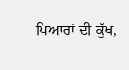ਪਿਆਰਾਂ ਦੀ ਕੁੱਖ,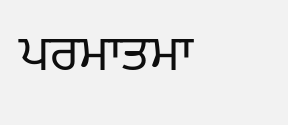ਪਰਮਾਤਮਾ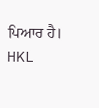ਪਿਆਰ ਹੈ। HKL